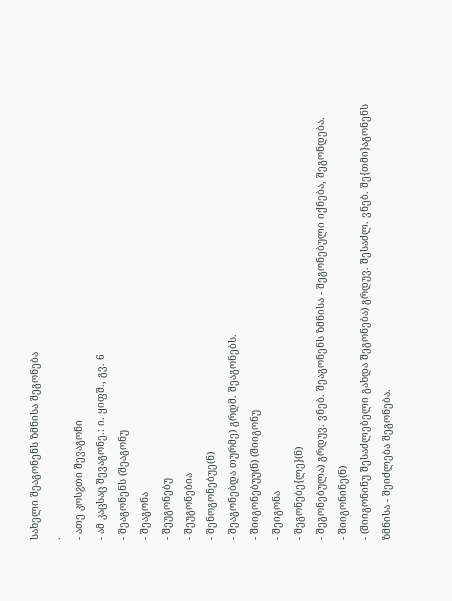სახელი შეაგონენს ზმნისა შეგონება
.
- ათე კოსჷთი შევაგონი
- ამ კაცსაც შევაგონე.: ი. ყიფშ., გვ. 6
- შეაგონენს (შეაგონუ
- შეაგონა
- შეუგონებუ
- შეუგონებია
- შენოგონებუე(ნ)
- შეაგონებდა თურმე) გრდმ. შეაგონებს.
- შიიგონებუუ(ნ) (შიიგონუ
- შეიგონა
- შეგონებე{ლე}(ნ)
- შეგონებულა) გრდუვ. ვნებ. შეაგონენს ზმნისა - შეგონებული იქნება, შეგონდება.
- შიიგონინე(ნ)
- (შიიგონინუ შესაძლებელი გახდა შეგონება) გრდუვ. შესაძლ. ვნებ. შე{თმი}აგონენს ზმნისა - შეიძლება შეგონება.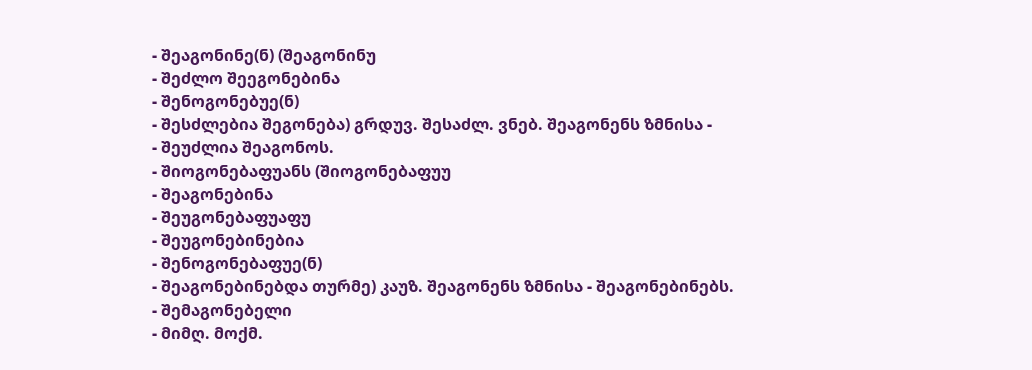- შეაგონინე(ნ) (შეაგონინუ
- შეძლო შეეგონებინა
- შენოგონებუე(ნ)
- შესძლებია შეგონება) გრდუვ. შესაძლ. ვნებ. შეაგონენს ზმნისა -
- შეუძლია შეაგონოს.
- შიოგონებაფუანს (შიოგონებაფუუ
- შეაგონებინა
- შეუგონებაფუაფუ
- შეუგონებინებია
- შენოგონებაფუე(ნ)
- შეაგონებინებდა თურმე) კაუზ. შეაგონენს ზმნისა - შეაგონებინებს.
- შემაგონებელი
- მიმღ. მოქმ.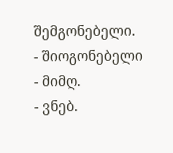შემგონებელი.
- შიოგონებელი
- მიმღ.
- ვნებ.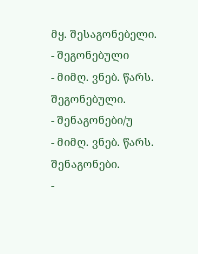მყ. შესაგონებელი.
- შეგონებული
- მიმღ. ვნებ. წარს. შეგონებული.
- შენაგონები/უ
- მიმღ. ვნებ. წარს. შენაგონები.
-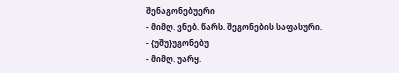შენაგონებუერი
- მიმღ. ვნებ. წარს. შეგონების საფასური.
- {უშუ}უგონებუ
- მიმღ. უარყ.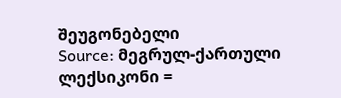შეუგონებელი
Source: მეგრულ-ქართული ლექსიკონი =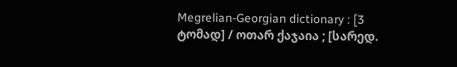Megrelian-Georgian dictionary : [3 ტომად] / ოთარ ქაჯაია ; [სარედ.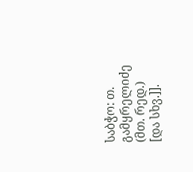საბჭო: თ. გამყრელიძე (მთ. რედ.) [და სხვ.]].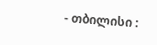- თბილისი :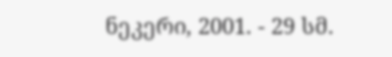ნეკერი, 2001. - 29 სმ.